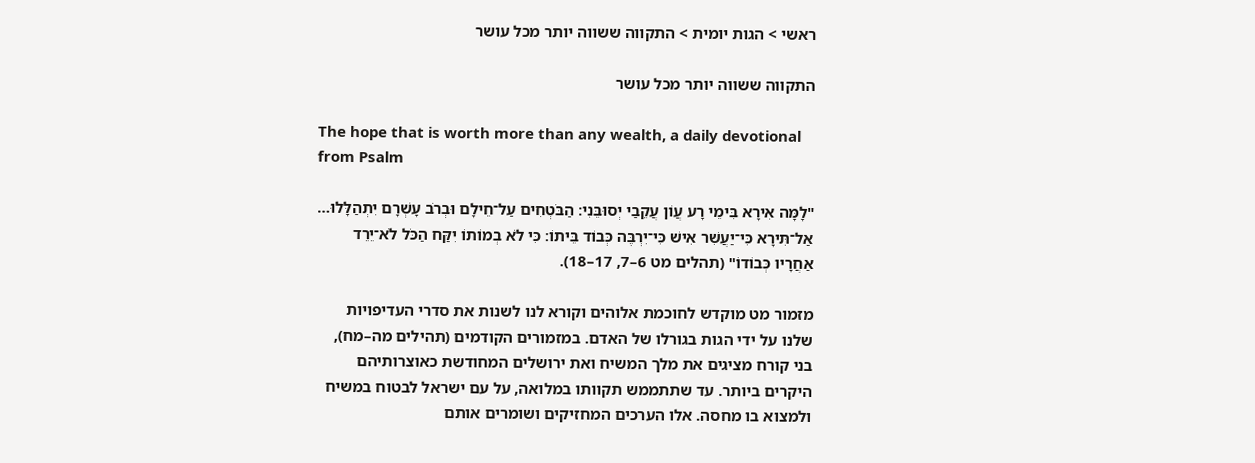ראשי > הגות יומית > התקווה ששווה יותר מכל עושר

התקווה ששווה יותר מכל עושר

The hope that is worth more than any wealth, a daily devotional from Psalm

"לָמָּה אִירָא בִּימֵי רָע עֲוֹן עֲקֵבַי יְסוּבֵּנִי׃ הַבֹּטְחִים עַל־חֵילָם וּבְרֹב עָשְׁרָם יִתְהַלָּלוּ… אַל־תִּירָא כִּי־יַעֲשִׁר אִישׁ כִּי־יִרְבֶּה כְּבוֹד בֵּיתוֹ׃ כִּי לֹא בְמוֹתוֹ יִקַּח הַכֹּל לֹא־יֵרֵד אַחֲרָיו כְּבוֹדוֹ" (תהלים מט 6–7, 17–18).

מזמור מט מוקדש לחוכמת אלוהים וקורא לנו לשנות את סדרי העדיפויות שלנו על ידי הגות בגורלו של האדם. במזמורים הקודמים (תהילים מה–מח), בני קורח מציגים את מלך המשיח ואת ירושלים המחודשת כאוצרותיהם היקרים ביותר. עד שתתממש תקוותו במלואה, על עם ישראל לבטוח במשיח ולמצוא בו מחסה. אלו הערכים המחזיקים ושומרים אותם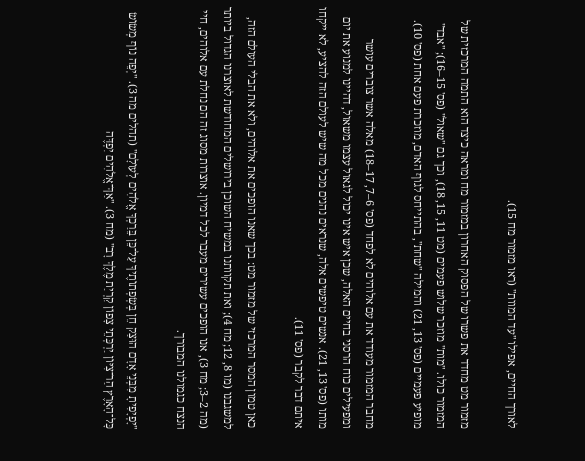לאורך החיים, אפילו "עד המוות" (ראו מזמור מח 15).

מזמור מט מחדד את פשרו של הפסוק האחרון במזמור מח ומראה כיצד הוא התמה המרכזית של המזמור כולו. "מות" מוזכר שלוש פעמים (מט 11, 15, 18), וכך גם "שאול" (פס' 15–16); "אבד" מופיע פעמיים (פס' 13, 21) והמילה "שחת", בהתייחס לגוף האדם, מוזכרת פעם אחת (פס' 10).

מחבר המזמור מעודד את עם אלוהים לא לפחד (פס' 6–7, 17–18) מאלה אשר צוברים עושר ומפעילים כוח הרסני בחיים האלה, שכן איש אינו יכול לגאול עצמו משאול, דהיינו למנוע את יום מותו (פס' 13, 21). אנשים טיפשים אלה, שנראים נהנים מכל מה שיש לעולם הזה להציע, לא ייקחו איתם דבר לקבר (פס' 11).

כאן טמון המסר המרכזי של מזמור מט: בכך שאנו הופכים את אלוהים, ולא את הבלי העולם הזה, למשגבנו (מו 8, 12; מח 4); ואת תקוותנו במשיח השוכן בירושלים המחודשת לאוצרנו הגדול ביותר (מה 2–3; מח 3), אנו הופכים עשירים מעבר לכל דמיון. אוצרות מסוג זה הם נחלת עם אלוהים, חיי הנצח כגמולנו המבורך.

"יָפְיָפִיתָ מִבְּנֵי אָדָם הוּצַק חֵן בְּשְׂפְתוֹתֶיךָ עַל־כֵּן בֵּרַכְךָ אֱלֹהִים לְעוֹלָם" (תהלים מה 3). "יְפֵה נוֹף מְשׂוֹשׂ כָּל־הָאָרֶץ הַר־צִיּוֹן יַרְכְּתֵי צָפוֹן קִרְיַת מֶלֶךְ רָב" (מח 3). "אַךְ־אֱלֹהִים יִפְדֶּה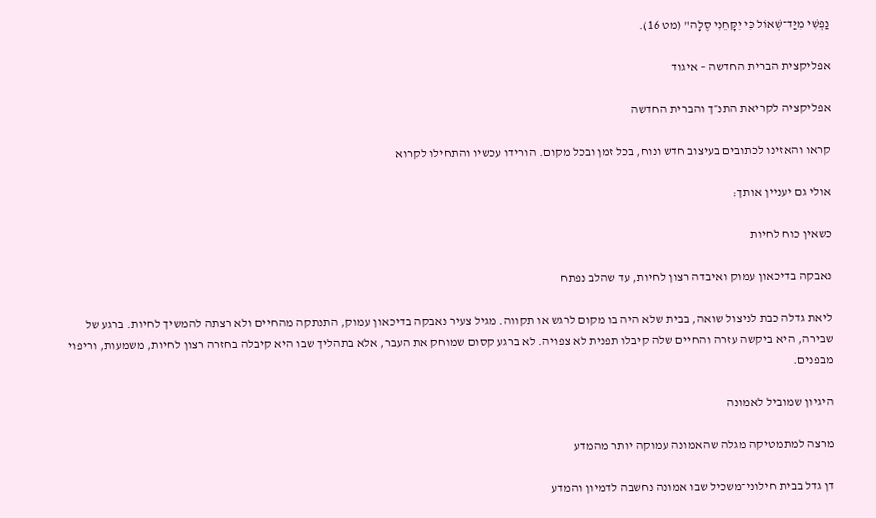נַפְשִׁי מִיַּד־שְׁאוֹל כִּי יִקָּחֵנִי סֶלָה" (מט 16).

אפליקצית הברית החדשה – איגוד

אפליקציה לקריאת התנ״ך והברית החדשה

קראו והאזינו לכתובים בעיצוב חדש ונוח, בכל זמן ובכל מקום. הורידו עכשיו והתחילו לקרוא

אולי גם יעניין אותך:

כשאין כוח לחיות

נאבקה בדיכאון עמוק ואיבדה רצון לחיות, עד שהלב נפתח

ליאת גדלה כבת לניצול שואה, בבית שלא היה בו מקום לרגש או תקווה. מגיל צעיר נאבקה בדיכאון עמוק, התנתקה מהחיים ולא רצתה להמשיך לחיות. ברגע של שבירה, היא ביקשה עזרה והחיים שלה קיבלו תפנית לא צפויה. לא ברגע קסום שמוחק את העבר, אלא בתהליך שבו היא קיבלה בחזרה רצון לחיות, משמעות, וריפוי מבפנים.

היגיון שמוביל לאמונה

מרצה למתמטיקה מגלה שהאמונה עמוקה יותר מהמדע

דן גדל בבית חילוני־משכיל שבו אמונה נחשבה לדמיון והמדע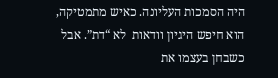היה הסמכות העליונה. כאיש מתמטיקה, הוא חיפש היגיון וודאות  לא “דת”. אבל כשבחן בעצמו את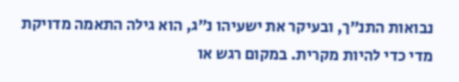נבואות התנ״ך, ובעיקר את ישעיהו נ״ג, הוא גילה התאמה מדויקת מדי כדי להיות מקרית. במקום רגש או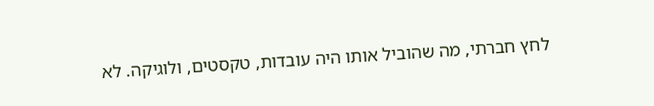לחץ חברתי, מה שהוביל אותו היה עובדות, טקסטים, ולוגיקה. לא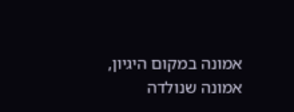אמונה במקום היגיון, אמונה שנולדה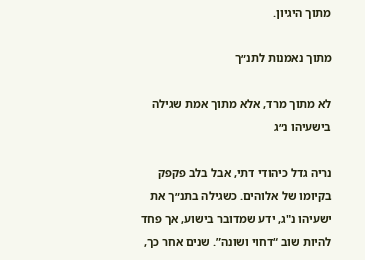מתוך היגיון.

מתוך נאמנות לתנ״ך

לא מתוך מרד, אלא מתוך אמת שגילה בישעיהו נ״ג

נריה גדל כיהודי דתי, אבל בלב פקפק בקיומו של אלוהים. כשגילה בתנ״ך את ישעיהו נ"ג, ידע שמדובר בישוע, אך פחד להיות שוב “דחוי ושונה”. שנים אחר כך,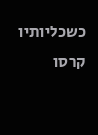כשכליותיו קרסו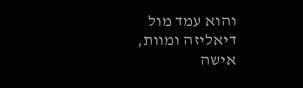והוא עמד מול דיאליזה ומוות, אישה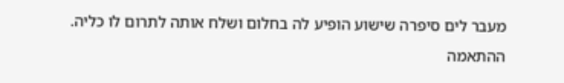מעבר לים סיפרה שישוע הופיע לה בחלום ושלח אותה לתרום לו כליה. ההתאמה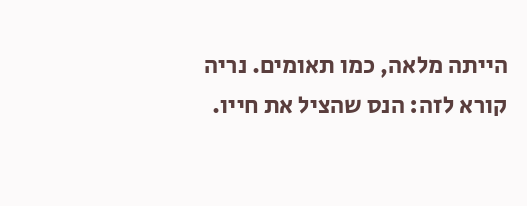הייתה מלאה, כמו תאומים. נריה קורא לזה: הנס שהציל את חייו.